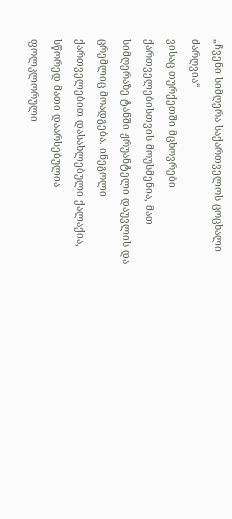„ჩვენი სიმღერა საქართველოს ცოცხალი ძარღვია“
ვისაც თურქეთში მცხოვრები ქართველებისთვის მოუსმენია, მათ სიმღერაზე ტანში ჟრუანტელი დაუვლის და ცრემლიც მოადგება. ინეგოლი ქართველებით დასახლებული ქალაქია, სწორედ მათი დაარსებულია ფოლკლორული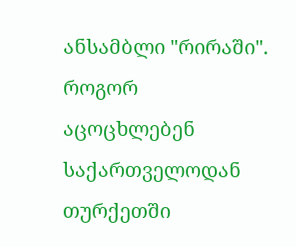ანსამბლი "რირაში". როგორ აცოცხლებენ საქართველოდან თურქეთში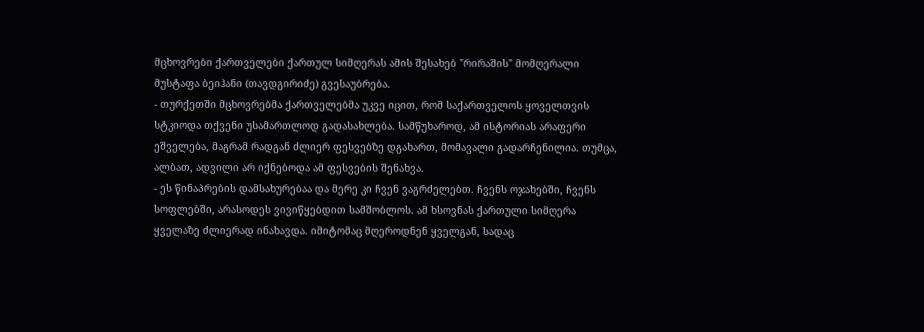მცხოვრები ქართველები ქართულ სიმღერას ამის შესახებ "რირაშის" მომღერალი მუსტაფა ბეიჰანი (თავდგირიძე) გვესაუბრება.
- თურქეთში მცხოვრებმა ქართველებმა უკვე იცით, რომ საქართველოს ყოველთვის სტკიოდა თქვენი უსამართლოდ გადასახლება. სამწუხაროდ, ამ ისტორიას არაფერი ეშველება, მაგრამ რადგან ძლიერ ფესვებზე დგახართ, მომავალი გადარჩენილია. თუმცა, ალბათ, ადვილი არ იქნებოდა ამ ფესვების შენახვა.
- ეს წინაპრების დამსახურებაა და მერე კი ჩვენ ვაგრძელებთ. ჩვენს ოჯახებში, ჩვენს სოფლებში, არასოდეს ვივიწყებდით სამშობლოს. ამ ხსოვნას ქართული სიმღერა ყველაზე ძლიერად ინახავდა. იმიტომაც მღეროდნენ ყველგან, სადაც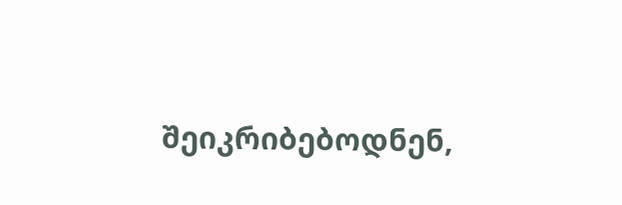შეიკრიბებოდნენ,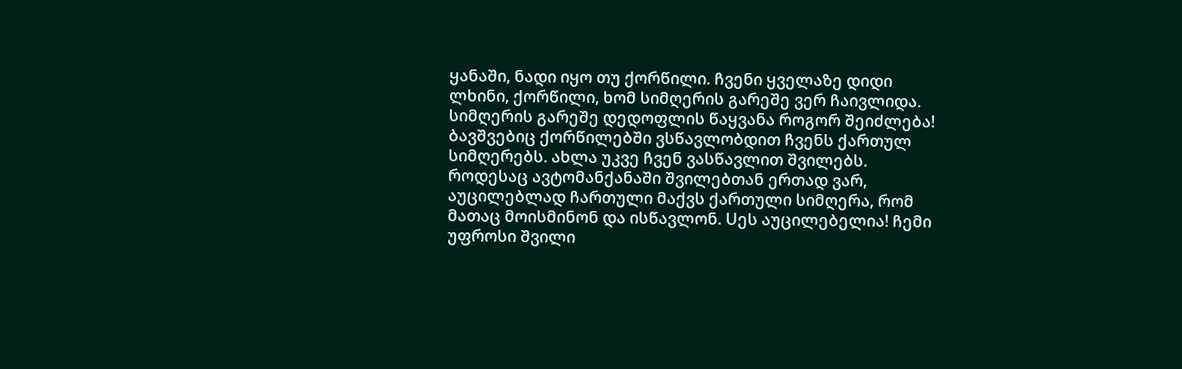ყანაში, ნადი იყო თუ ქორწილი. ჩვენი ყველაზე დიდი ლხინი, ქორწილი, ხომ სიმღერის გარეშე ვერ ჩაივლიდა. სიმღერის გარეშე დედოფლის წაყვანა როგორ შეიძლება! ბავშვებიც ქორწილებში ვსწავლობდით ჩვენს ქართულ სიმღერებს. ახლა უკვე ჩვენ ვასწავლით შვილებს. როდესაც ავტომანქანაში შვილებთან ერთად ვარ, აუცილებლად ჩართული მაქვს ქართული სიმღერა, რომ მათაც მოისმინონ და ისწავლონ. Uეს აუცილებელია! ჩემი უფროსი შვილი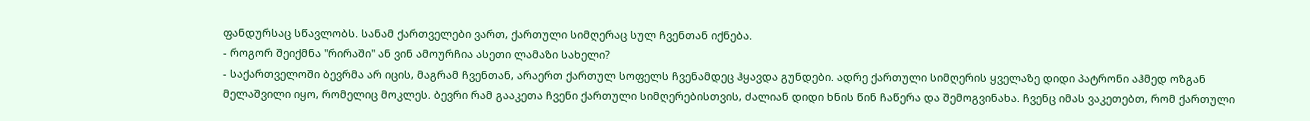ფანდურსაც სწავლობს. სანამ ქართველები ვართ, ქართული სიმღერაც სულ ჩვენთან იქნება.
- როგორ შეიქმნა "რირაში" ან ვინ ამოურჩია ასეთი ლამაზი სახელი?
- საქართველოში ბევრმა არ იცის, მაგრამ ჩვენთან, არაერთ ქართულ სოფელს ჩვენამდეც ჰყავდა გუნდები. ადრე ქართული სიმღერის ყველაზე დიდი პატრონი აჰმედ ოზგან მელაშვილი იყო, რომელიც მოკლეს. ბევრი რამ გააკეთა ჩვენი ქართული სიმღერებისთვის, ძალიან დიდი ხნის წინ ჩაწერა და შემოგვინახა. ჩვენც იმას ვაკეთებთ, რომ ქართული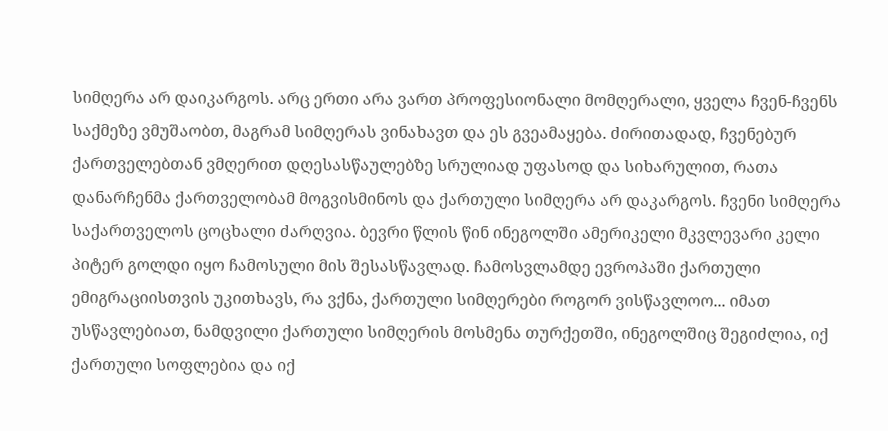სიმღერა არ დაიკარგოს. არც ერთი არა ვართ პროფესიონალი მომღერალი, ყველა ჩვენ-ჩვენს საქმეზე ვმუშაობთ, მაგრამ სიმღერას ვინახავთ და ეს გვეამაყება. ძირითადად, ჩვენებურ ქართველებთან ვმღერით დღესასწაულებზე სრულიად უფასოდ და სიხარულით, რათა დანარჩენმა ქართველობამ მოგვისმინოს და ქართული სიმღერა არ დაკარგოს. ჩვენი სიმღერა საქართველოს ცოცხალი ძარღვია. ბევრი წლის წინ ინეგოლში ამერიკელი მკვლევარი კელი პიტერ გოლდი იყო ჩამოსული მის შესასწავლად. ჩამოსვლამდე ევროპაში ქართული ემიგრაციისთვის უკითხავს, რა ვქნა, ქართული სიმღერები როგორ ვისწავლოო... იმათ უსწავლებიათ, ნამდვილი ქართული სიმღერის მოსმენა თურქეთში, ინეგოლშიც შეგიძლია, იქ ქართული სოფლებია და იქ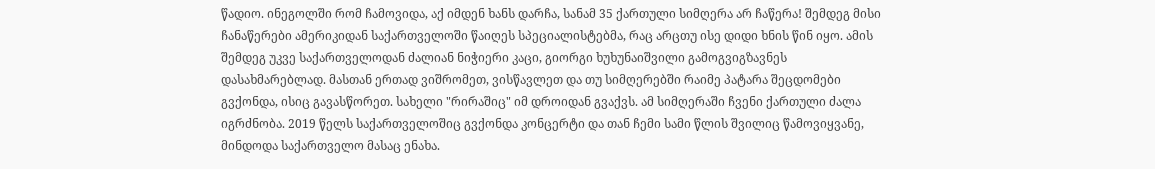წადიო. ინეგოლში რომ ჩამოვიდა, აქ იმდენ ხანს დარჩა, სანამ 35 ქართული სიმღერა არ ჩაწერა! შემდეგ მისი ჩანაწერები ამერიკიდან საქართველოში წაიღეს სპეციალისტებმა, რაც არცთუ ისე დიდი ხნის წინ იყო. ამის შემდეგ უკვე საქართველოდან ძალიან ნიჭიერი კაცი, გიორგი ხუხუნაიშვილი გამოგვიგზავნეს დასახმარებლად. მასთან ერთად ვიშრომეთ, ვისწავლეთ და თუ სიმღერებში რაიმე პატარა შეცდომები გვქონდა, ისიც გავასწორეთ. სახელი "რირაშიც" იმ დროიდან გვაქვს. ამ სიმღერაში ჩვენი ქართული ძალა იგრძნობა. 2019 წელს საქართველოშიც გვქონდა კონცერტი და თან ჩემი სამი წლის შვილიც წამოვიყვანე, მინდოდა საქართველო მასაც ენახა.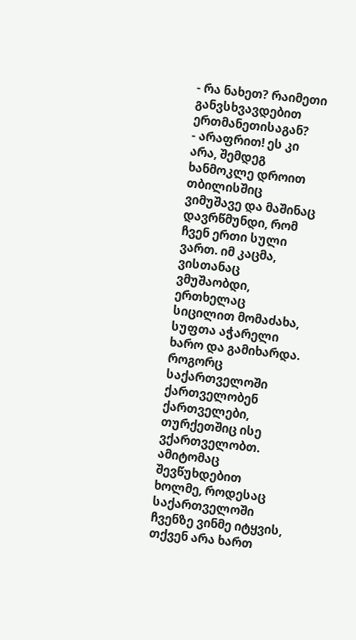- რა ნახეთ? რაიმეთი განვსხვავდებით ერთმანეთისაგან?
- არაფრით! ეს კი არა, შემდეგ ხანმოკლე დროით თბილისშიც ვიმუშავე და მაშინაც დავრწმუნდი, რომ ჩვენ ერთი სული ვართ. იმ კაცმა, ვისთანაც ვმუშაობდი, ერთხელაც სიცილით მომაძახა, სუფთა აჭარელი ხარო და გამიხარდა. როგორც საქართველოში ქართველობენ ქართველები, თურქეთშიც ისე ვქართველობთ. ამიტომაც შევწუხდებით ხოლმე, როდესაც საქართველოში ჩვენზე ვინმე იტყვის, თქვენ არა ხართ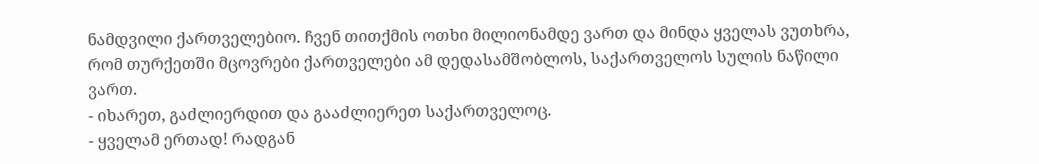ნამდვილი ქართველებიო. ჩვენ თითქმის ოთხი მილიონამდე ვართ და მინდა ყველას ვუთხრა, რომ თურქეთში მცოვრები ქართველები ამ დედასამშობლოს, საქართველოს სულის ნაწილი ვართ.
- იხარეთ, გაძლიერდით და გააძლიერეთ საქართველოც.
- ყველამ ერთად! რადგან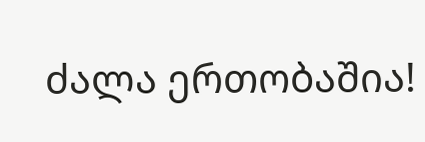ძალა ერთობაშია!